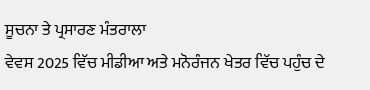ਸੂਚਨਾ ਤੇ ਪ੍ਰਸਾਰਣ ਮੰਤਰਾਲਾ
ਵੇਵਸ 2025 ਵਿੱਚ ਮੀਡੀਆ ਅਤੇ ਮਨੋਰੰਜਨ ਖੇਤਰ ਵਿੱਚ ਪਹੁੰਚ ਦੇ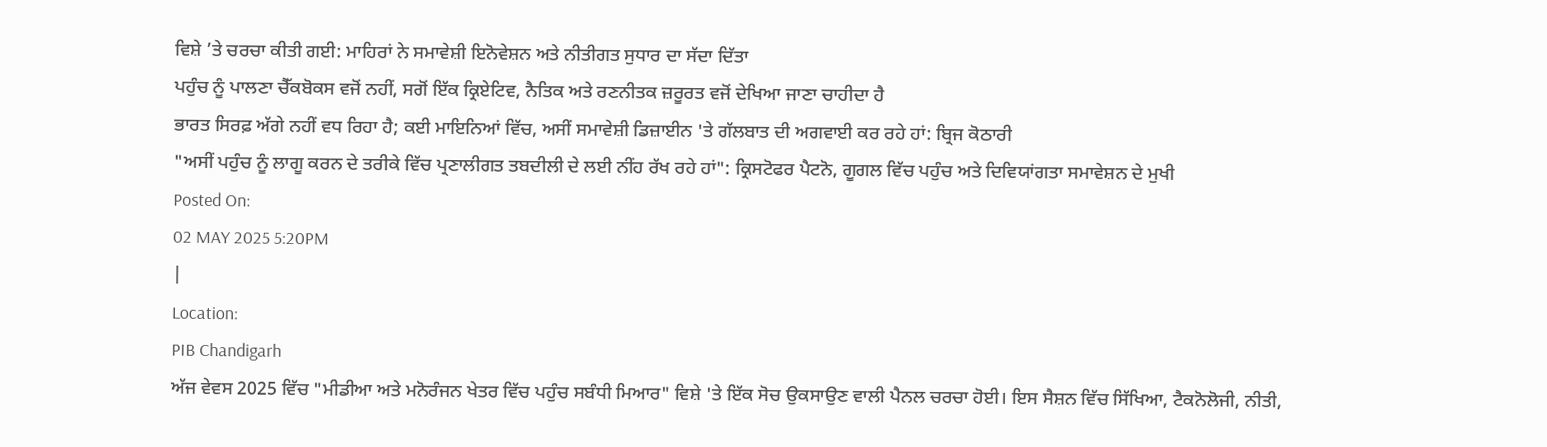ਵਿਸ਼ੇ ’ਤੇ ਚਰਚਾ ਕੀਤੀ ਗਈ: ਮਾਹਿਰਾਂ ਨੇ ਸਮਾਵੇਸ਼ੀ ਇਨੋਵੇਸ਼ਨ ਅਤੇ ਨੀਤੀਗਤ ਸੁਧਾਰ ਦਾ ਸੱਦਾ ਦਿੱਤਾ
ਪਹੁੰਚ ਨੂੰ ਪਾਲਣਾ ਚੈੱਕਬੋਕਸ ਵਜੋਂ ਨਹੀਂ, ਸਗੋਂ ਇੱਕ ਕ੍ਰਿਏਟਿਵ, ਨੈਤਿਕ ਅਤੇ ਰਣਨੀਤਕ ਜ਼ਰੂਰਤ ਵਜੋਂ ਦੇਖਿਆ ਜਾਣਾ ਚਾਹੀਦਾ ਹੈ
ਭਾਰਤ ਸਿਰਫ਼ ਅੱਗੇ ਨਹੀਂ ਵਧ ਰਿਹਾ ਹੈ; ਕਈ ਮਾਇਨਿਆਂ ਵਿੱਚ, ਅਸੀਂ ਸਮਾਵੇਸ਼ੀ ਡਿਜ਼ਾਈਨ 'ਤੇ ਗੱਲਬਾਤ ਦੀ ਅਗਵਾਈ ਕਰ ਰਹੇ ਹਾਂ: ਬ੍ਰਿਜ ਕੋਠਾਰੀ
"ਅਸੀਂ ਪਹੁੰਚ ਨੂੰ ਲਾਗੂ ਕਰਨ ਦੇ ਤਰੀਕੇ ਵਿੱਚ ਪ੍ਰਣਾਲੀਗਤ ਤਬਦੀਲੀ ਦੇ ਲਈ ਨੀਂਹ ਰੱਖ ਰਹੇ ਹਾਂ": ਕ੍ਰਿਸਟੋਫਰ ਪੈਟਨੋ, ਗੂਗਲ ਵਿੱਚ ਪਹੁੰਚ ਅਤੇ ਦਿਵਿਯਾਂਗਤਾ ਸਮਾਵੇਸ਼ਨ ਦੇ ਮੁਖੀ
Posted On:
02 MAY 2025 5:20PM
|
Location:
PIB Chandigarh
ਅੱਜ ਵੇਵਸ 2025 ਵਿੱਚ "ਮੀਡੀਆ ਅਤੇ ਮਨੋਰੰਜਨ ਖੇਤਰ ਵਿੱਚ ਪਹੁੰਚ ਸਬੰਧੀ ਮਿਆਰ" ਵਿਸ਼ੇ 'ਤੇ ਇੱਕ ਸੋਚ ਉਕਸਾਉਣ ਵਾਲੀ ਪੈਨਲ ਚਰਚਾ ਹੋਈ। ਇਸ ਸੈਸ਼ਨ ਵਿੱਚ ਸਿੱਖਿਆ, ਟੈਕਨੋਲੋਜੀ, ਨੀਤੀ,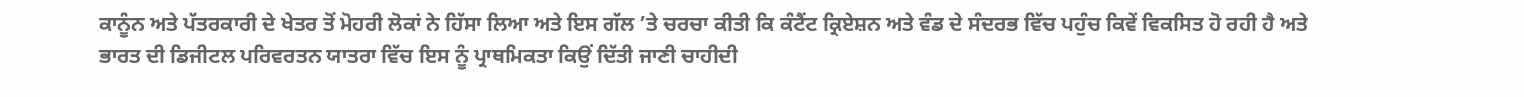ਕਾਨੂੰਨ ਅਤੇ ਪੱਤਰਕਾਰੀ ਦੇ ਖੇਤਰ ਤੋਂ ਮੋਹਰੀ ਲੋਕਾਂ ਨੇ ਹਿੱਸਾ ਲਿਆ ਅਤੇ ਇਸ ਗੱਲ ’ਤੇ ਚਰਚਾ ਕੀਤੀ ਕਿ ਕੰਟੈਂਟ ਕ੍ਰਿਏਸ਼ਨ ਅਤੇ ਵੰਡ ਦੇ ਸੰਦਰਭ ਵਿੱਚ ਪਹੁੰਚ ਕਿਵੇਂ ਵਿਕਸਿਤ ਹੋ ਰਹੀ ਹੈ ਅਤੇ ਭਾਰਤ ਦੀ ਡਿਜੀਟਲ ਪਰਿਵਰਤਨ ਯਾਤਰਾ ਵਿੱਚ ਇਸ ਨੂੰ ਪ੍ਰਾਥਮਿਕਤਾ ਕਿਉਂ ਦਿੱਤੀ ਜਾਣੀ ਚਾਹੀਦੀ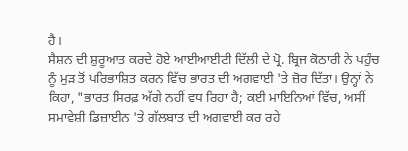ਹੈ।
ਸੈਸ਼ਨ ਦੀ ਸ਼ੁਰੂਆਤ ਕਰਦੇ ਹੋਏ ਆਈਆਈਟੀ ਦਿੱਲੀ ਦੇ ਪ੍ਰੋ. ਬ੍ਰਿਜ ਕੋਠਾਰੀ ਨੇ ਪਹੁੰਚ ਨੂੰ ਮੁੜ ਤੋਂ ਪਰਿਭਾਸ਼ਿਤ ਕਰਨ ਵਿੱਚ ਭਾਰਤ ਦੀ ਅਗਵਾਈ 'ਤੇ ਜ਼ੋਰ ਦਿੱਤਾ। ਉਨ੍ਹਾਂ ਨੇ ਕਿਹਾ, "ਭਾਰਤ ਸਿਰਫ਼ ਅੱਗੇ ਨਹੀਂ ਵਧ ਰਿਹਾ ਹੈ; ਕਈ ਮਾਇਨਿਆਂ ਵਿੱਚ, ਅਸੀਂ ਸਮਾਵੇਸ਼ੀ ਡਿਜ਼ਾਈਨ 'ਤੇ ਗੱਲਬਾਤ ਦੀ ਅਗਵਾਈ ਕਰ ਰਹੇ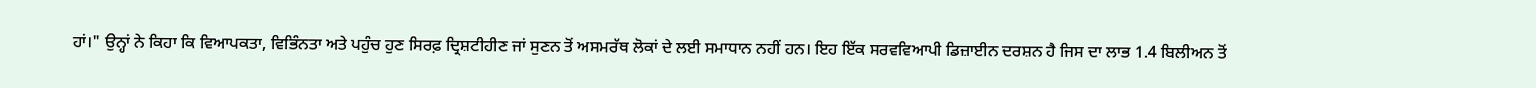ਹਾਂ।" ਉਨ੍ਹਾਂ ਨੇ ਕਿਹਾ ਕਿ ਵਿਆਪਕਤਾ, ਵਿਭਿੰਨਤਾ ਅਤੇ ਪਹੁੰਚ ਹੁਣ ਸਿਰਫ਼ ਦ੍ਰਿਸ਼ਟੀਹੀਣ ਜਾਂ ਸੁਣਨ ਤੋਂ ਅਸਮਰੱਥ ਲੋਕਾਂ ਦੇ ਲਈ ਸਮਾਧਾਨ ਨਹੀਂ ਹਨ। ਇਹ ਇੱਕ ਸਰਵਵਿਆਪੀ ਡਿਜ਼ਾਈਨ ਦਰਸ਼ਨ ਹੈ ਜਿਸ ਦਾ ਲਾਭ 1.4 ਬਿਲੀਅਨ ਤੋਂ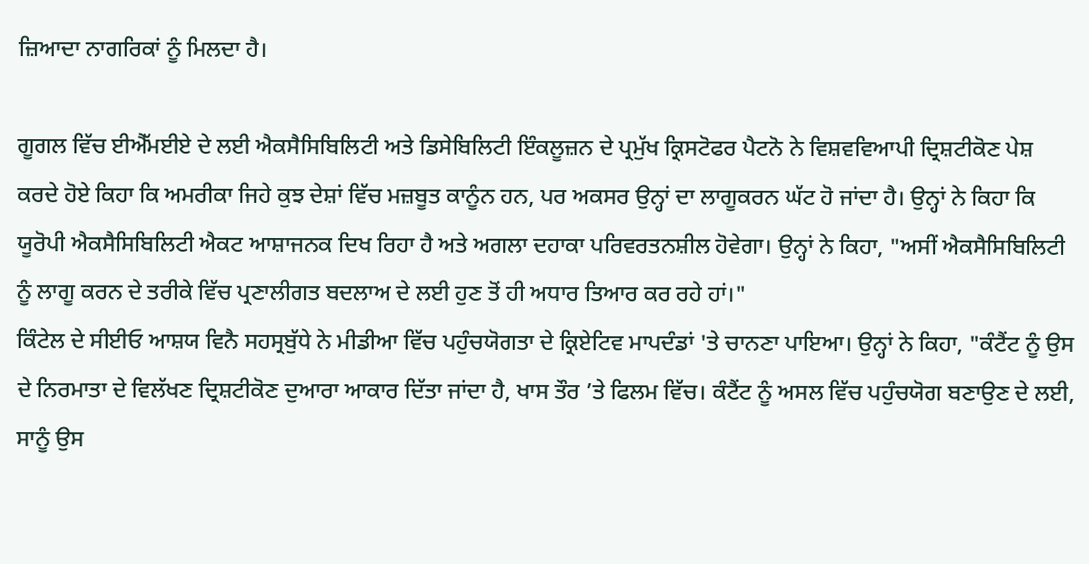ਜ਼ਿਆਦਾ ਨਾਗਰਿਕਾਂ ਨੂੰ ਮਿਲਦਾ ਹੈ।

ਗੂਗਲ ਵਿੱਚ ਈਐੱਮਈਏ ਦੇ ਲਈ ਐਕਸੈਸਿਬਿਲਿਟੀ ਅਤੇ ਡਿਸੇਬਿਲਿਟੀ ਇੰਕਲੂਜ਼ਨ ਦੇ ਪ੍ਰਮੁੱਖ ਕ੍ਰਿਸਟੋਫਰ ਪੈਟਨੋ ਨੇ ਵਿਸ਼ਵਵਿਆਪੀ ਦ੍ਰਿਸ਼ਟੀਕੋਣ ਪੇਸ਼ ਕਰਦੇ ਹੋਏ ਕਿਹਾ ਕਿ ਅਮਰੀਕਾ ਜਿਹੇ ਕੁਝ ਦੇਸ਼ਾਂ ਵਿੱਚ ਮਜ਼ਬੂਤ ਕਾਨੂੰਨ ਹਨ, ਪਰ ਅਕਸਰ ਉਨ੍ਹਾਂ ਦਾ ਲਾਗੂਕਰਨ ਘੱਟ ਹੋ ਜਾਂਦਾ ਹੈ। ਉਨ੍ਹਾਂ ਨੇ ਕਿਹਾ ਕਿ ਯੂਰੋਪੀ ਐਕਸੈਸਿਬਿਲਿਟੀ ਐਕਟ ਆਸ਼ਾਜਨਕ ਦਿਖ ਰਿਹਾ ਹੈ ਅਤੇ ਅਗਲਾ ਦਹਾਕਾ ਪਰਿਵਰਤਨਸ਼ੀਲ ਹੋਵੇਗਾ। ਉਨ੍ਹਾਂ ਨੇ ਕਿਹਾ, "ਅਸੀਂ ਐਕਸੈਸਿਬਿਲਿਟੀ ਨੂੰ ਲਾਗੂ ਕਰਨ ਦੇ ਤਰੀਕੇ ਵਿੱਚ ਪ੍ਰਣਾਲੀਗਤ ਬਦਲਾਅ ਦੇ ਲਈ ਹੁਣ ਤੋਂ ਹੀ ਅਧਾਰ ਤਿਆਰ ਕਰ ਰਹੇ ਹਾਂ।"
ਕਿੰਟੇਲ ਦੇ ਸੀਈਓ ਆਸ਼ਯ ਵਿਨੈ ਸਹਸ੍ਰਬੁੱਧੇ ਨੇ ਮੀਡੀਆ ਵਿੱਚ ਪਹੁੰਚਯੋਗਤਾ ਦੇ ਕ੍ਰਿਏਟਿਵ ਮਾਪਦੰਡਾਂ 'ਤੇ ਚਾਨਣਾ ਪਾਇਆ। ਉਨ੍ਹਾਂ ਨੇ ਕਿਹਾ, "ਕੰਟੈਂਟ ਨੂੰ ਉਸ ਦੇ ਨਿਰਮਾਤਾ ਦੇ ਵਿਲੱਖਣ ਦ੍ਰਿਸ਼ਟੀਕੋਣ ਦੁਆਰਾ ਆਕਾਰ ਦਿੱਤਾ ਜਾਂਦਾ ਹੈ, ਖਾਸ ਤੌਰ ’ਤੇ ਫਿਲਮ ਵਿੱਚ। ਕੰਟੈਂਟ ਨੂੰ ਅਸਲ ਵਿੱਚ ਪਹੁੰਚਯੋਗ ਬਣਾਉਣ ਦੇ ਲਈ, ਸਾਨੂੰ ਉਸ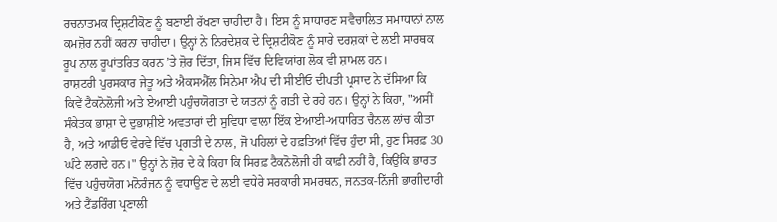ਰਚਨਾਤਮਕ ਦ੍ਰਿਸ਼ਟੀਕੋਣ ਨੂੰ ਬਣਾਈ ਰੱਖਣਾ ਚਾਹੀਦਾ ਹੈ। ਇਸ ਨੂੰ ਸਾਧਾਰਣ ਸਵੈਚਾਲਿਤ ਸਮਾਧਾਨਾਂ ਨਾਲ ਕਮਜ਼ੋਰ ਨਹੀਂ ਕਰਨਾ ਚਾਹੀਦਾ। ਉਨ੍ਹਾਂ ਨੇ ਨਿਰਦੇਸ਼ਕ ਦੇ ਦ੍ਰਿਸ਼ਟੀਕੋਣ ਨੂੰ ਸਾਰੇ ਦਰਸ਼ਕਾਂ ਦੇ ਲਈ ਸਾਰਥਕ ਰੂਪ ਨਾਲ ਰੂਪਾਂਤਰਿਤ ਕਰਨ ’ਤੇ ਜ਼ੋਰ ਦਿੱਤਾ, ਜਿਸ ਵਿੱਚ ਦਿਵਿਯਾਂਗ ਲੋਕ ਵੀ ਸ਼ਾਮਲ ਹਨ।
ਰਾਸ਼ਟਰੀ ਪੁਰਸਕਾਰ ਜੇਤੂ ਅਤੇ ਐਕਸਐੱਲ ਸਿਨੇਮਾ ਐਪ ਦੀ ਸੀਈਓ ਦੀਪਤੀ ਪ੍ਰਸਾਦ ਨੇ ਦੱਸਿਆ ਕਿ ਕਿਵੇਂ ਟੈਕਨੋਲੋਜੀ ਅਤੇ ਏਆਈ ਪਹੁੰਚਯੋਗਤਾ ਦੇ ਯਤਨਾਂ ਨੂੰ ਗਤੀ ਦੇ ਰਹੇ ਹਨ। ਉਨ੍ਹਾਂ ਨੇ ਕਿਹਾ, "ਅਸੀਂ ਸੰਕੇਤਕ ਭਾਸ਼ਾ ਦੇ ਦੁਭਾਸ਼ੀਏ ਅਵਤਾਰਾਂ ਦੀ ਸੁਵਿਧਾ ਵਾਲਾ ਇੱਕ ਏਆਈ-ਅਧਾਰਿਤ ਚੈਨਲ ਲਾਂਚ ਕੀਤਾ ਹੈ, ਅਤੇ ਆਡੀਓ ਵੇਰਵੇ ਵਿੱਚ ਪ੍ਰਗਤੀ ਦੇ ਨਾਲ, ਜੋ ਪਹਿਲਾਂ ਦੇ ਹਫ਼ਤਿਆਂ ਵਿੱਚ ਹੁੰਦਾ ਸੀ, ਹੁਣ ਸਿਰਫ਼ 30 ਘੰਟੇ ਲਗਦੇ ਹਨ।" ਉਨ੍ਹਾਂ ਨੇ ਜ਼ੋਰ ਦੇ ਕੇ ਕਿਹਾ ਕਿ ਸਿਰਫ਼ ਟੈਕਨੋਲੋਜੀ ਹੀ ਕਾਫ਼ੀ ਨਹੀਂ ਹੈ, ਕਿਉਂਕਿ ਭਾਰਤ ਵਿੱਚ ਪਹੁੰਚਯੋਗ ਮਨੋਰੰਜਨ ਨੂੰ ਵਧਾਉਣ ਦੇ ਲਈ ਵਧੇਰੇ ਸਰਕਾਰੀ ਸਮਰਥਨ, ਜਨਤਕ-ਨਿੱਜੀ ਭਾਗੀਦਾਰੀ ਅਤੇ ਟੈਂਡਰਿੰਗ ਪ੍ਰਣਾਲੀ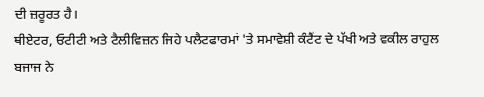ਦੀ ਜ਼ਰੂਰਤ ਹੈ।
ਥੀਏਟਰ, ਓਟੀਟੀ ਅਤੇ ਟੈਲੀਵਿਜ਼ਨ ਜਿਹੇ ਪਲੈਟਫਾਰਮਾਂ 'ਤੇ ਸਮਾਵੇਸ਼ੀ ਕੰਟੈਂਟ ਦੇ ਪੱਖੀ ਅਤੇ ਵਕੀਲ ਰਾਹੁਲ ਬਜਾਜ ਨੇ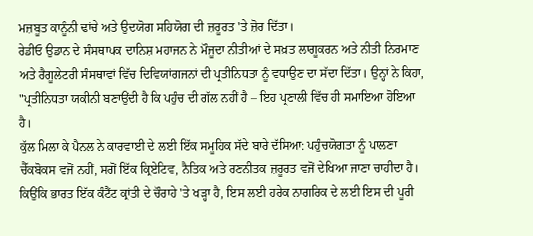ਮਜ਼ਬੂਤ ਕਾਨੂੰਨੀ ਢਾਂਚੇ ਅਤੇ ਉਦਯੋਗ ਸਹਿਯੋਗ ਦੀ ਜ਼ਰੂਰਤ 'ਤੇ ਜ਼ੋਰ ਦਿੱਤਾ।
ਰੇਡੀਓ ਉਡਾਨ ਦੇ ਸੰਸਥਾਪਕ ਦਾਨਿਸ਼ ਮਹਾਜਨ ਨੇ ਮੌਜੂਦਾ ਨੀਤੀਆਂ ਦੇ ਸਖ਼ਤ ਲਾਗੂਕਰਨ ਅਤੇ ਨੀਤੀ ਨਿਰਮਾਣ ਅਤੇ ਰੈਗੂਲੇਟਰੀ ਸੰਸਥਾਵਾਂ ਵਿੱਚ ਦਿਵਿਯਾਂਗਜਨਾਂ ਦੀ ਪ੍ਰਤੀਨਿਧਤਾ ਨੂੰ ਵਧਾਉਣ ਦਾ ਸੱਦਾ ਦਿੱਤਾ। ਉਨ੍ਹਾਂ ਨੇ ਕਿਹਾ, "ਪ੍ਰਤੀਨਿਧਤਾ ਯਕੀਨੀ ਬਣਾਉਂਦੀ ਹੈ ਕਿ ਪਹੁੰਚ ਦੀ ਗੱਲ ਨਹੀਂ ਹੈ – ਇਹ ਪ੍ਰਣਾਲੀ ਵਿੱਚ ਹੀ ਸਮਾਇਆ ਹੋਇਆ ਹੈ।
ਕੁੱਲ ਮਿਲਾ ਕੇ ਪੈਨਲ ਨੇ ਕਾਰਵਾਈ ਦੇ ਲਈ ਇੱਕ ਸਮੂਹਿਕ ਸੱਦੇ ਬਾਰੇ ਦੱਸਿਆ: ਪਹੁੰਚਯੋਗਤਾ ਨੂੰ ਪਾਲਣਾ ਚੈੱਕਬੋਕਸ ਵਜੋਂ ਨਹੀਂ, ਸਗੋਂ ਇੱਕ ਕ੍ਰਿਏਟਿਵ, ਨੈਤਿਕ ਅਤੇ ਰਣਨੀਤਕ ਜ਼ਰੂਰਤ ਵਜੋਂ ਦੇਖਿਆ ਜਾਣਾ ਚਾਹੀਦਾ ਹੈ। ਕਿਉਂਕਿ ਭਾਰਤ ਇੱਕ ਕੰਟੈਂਟ ਕ੍ਰਾਂਤੀ ਦੇ ਚੌਰਾਹੇ 'ਤੇ ਖੜ੍ਹਾ ਹੈ, ਇਸ ਲਈ ਹਰੇਕ ਨਾਗਰਿਕ ਦੇ ਲਈ ਇਸ ਦੀ ਪੂਰੀ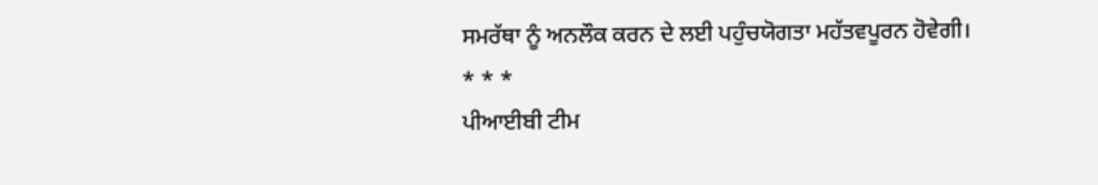ਸਮਰੱਥਾ ਨੂੰ ਅਨਲੌਕ ਕਰਨ ਦੇ ਲਈ ਪਹੁੰਚਯੋਗਤਾ ਮਹੱਤਵਪੂਰਨ ਹੋਵੇਗੀ।
* * *
ਪੀਆਈਬੀ ਟੀਮ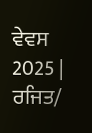ਵੇਵਸ 2025 | ਰਜਿਤ/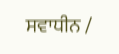ਸਵਾਧੀਨ /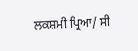ਲਕਸ਼ਮੀ ਪ੍ਰਿਆ/ ਸੀ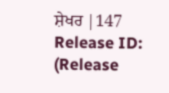ਸ਼ੇਖਰ |147
Release ID:
(Release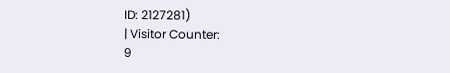ID: 2127281)
| Visitor Counter:
9